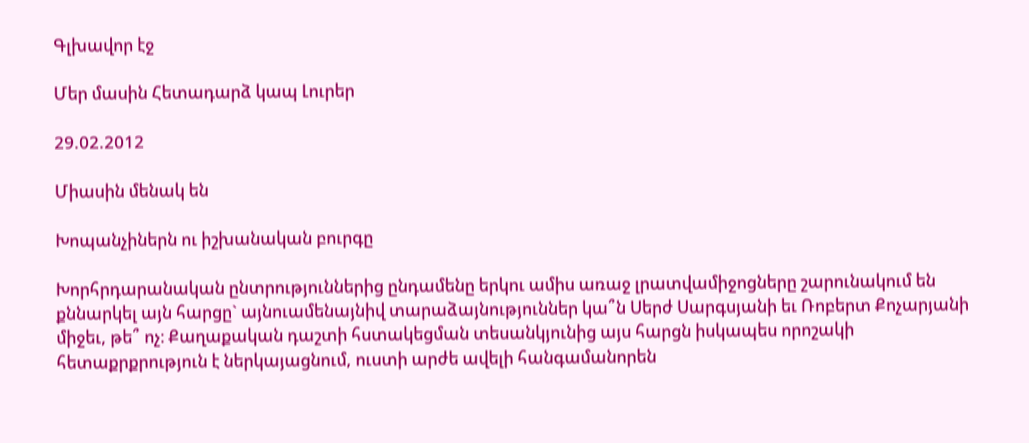Գլխավոր էջ

Մեր մասին Հետադարձ կապ Լուրեր

29.02.2012

Միասին մենակ են

Խոպանչիներն ու իշխանական բուրգը

Խորհրդարանական ընտրություններից ընդամենը երկու ամիս առաջ լրատվամիջոցները շարունակում են քննարկել այն հարցը` այնուամենայնիվ տարաձայնություններ կա՞ն Սերժ Սարգսյանի եւ Ռոբերտ Քոչարյանի միջեւ, թե՞ ոչ։ Քաղաքական դաշտի հստակեցման տեսանկյունից այս հարցն իսկապես որոշակի հետաքրքրություն է ներկայացնում, ուստի արժե ավելի հանգամանորեն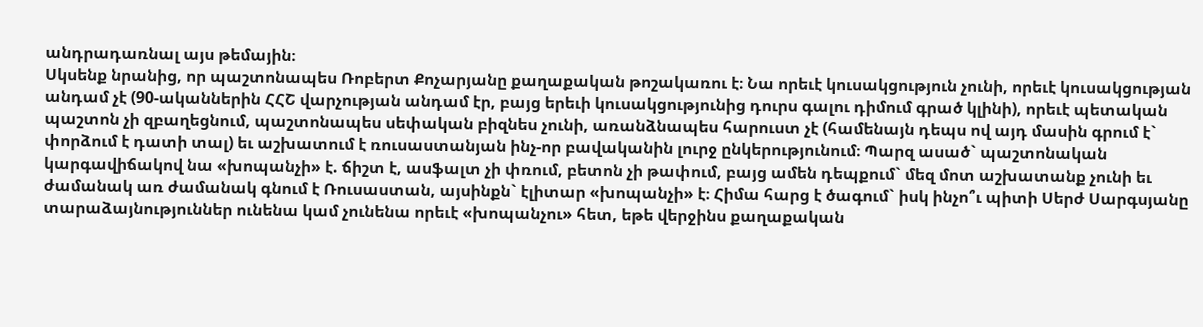անդրադառնալ այս թեմային։
Սկսենք նրանից, որ պաշտոնապես Ռոբերտ Քոչարյանը քաղաքական թոշակառու է։ Նա որեւէ կուսակցություն չունի, որեւէ կուսակցության անդամ չէ (90-ականներին ՀՀՇ վարչության անդամ էր, բայց երեւի կուսակցությունից դուրս գալու դիմում գրած կլինի), որեւէ պետական պաշտոն չի զբաղեցնում, պաշտոնապես սեփական բիզնես չունի, առանձնապես հարուստ չէ (համենայն դեպս ով այդ մասին գրում է` փորձում է դատի տալ) եւ աշխատում է ռուսաստանյան ինչ-որ բավականին լուրջ ընկերությունում։ Պարզ ասած` պաշտոնական կարգավիճակով նա «խոպանչի» է. ճիշտ է, ասֆալտ չի փռում, բետոն չի թափում, բայց ամեն դեպքում` մեզ մոտ աշխատանք չունի եւ ժամանակ առ ժամանակ գնում է Ռուսաստան, այսինքն` էլիտար «խոպանչի» է։ Հիմա հարց է ծագում` իսկ ինչո՞ւ պիտի Սերժ Սարգսյանը տարաձայնություններ ունենա կամ չունենա որեւէ «խոպանչու» հետ, եթե վերջինս քաղաքական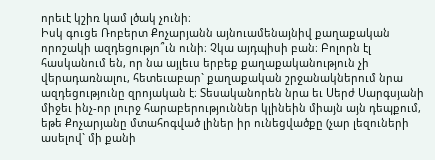որեւէ կշիռ կամ լծակ չունի։
Իսկ գուցե Ռոբերտ Քոչարյանն այնուամենայնիվ քաղաքական որոշակի ազդեցությո՞ւն ունի։ Չկա այդպիսի բան։ Բոլորն էլ հասկանում են, որ նա այլեւս երբեք քաղաքականություն չի վերադառնալու, հետեւաբար` քաղաքական շրջանակներում նրա ազդեցությունը զրոյական է։ Տեսականորեն նրա եւ Սերժ Սարգսյանի միջեւ ինչ-որ լուրջ հարաբերություններ կլինեին միայն այն դեպքում, եթե Քոչարյանը մտահոգված լիներ իր ունեցվածքը (չար լեզուների ասելով` մի քանի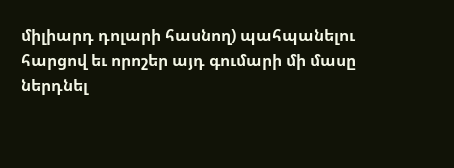միլիարդ դոլարի հասնող) պահպանելու հարցով եւ որոշեր այդ գումարի մի մասը ներդնել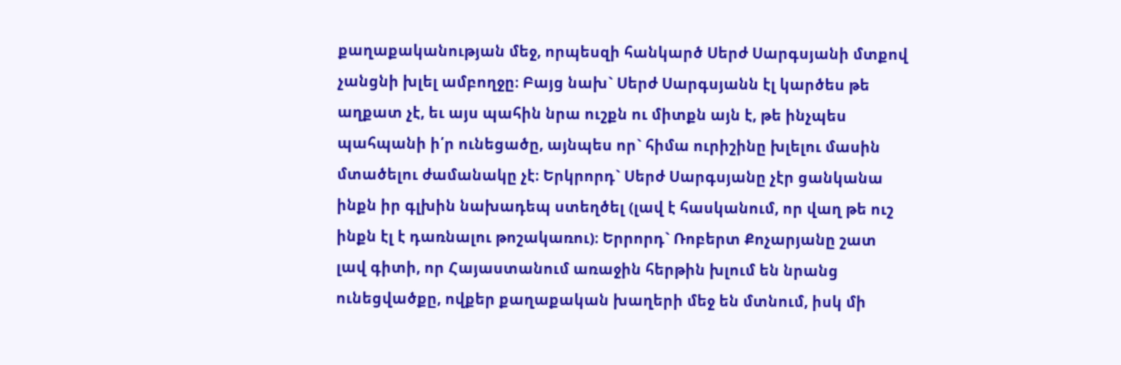քաղաքականության մեջ, որպեսզի հանկարծ Սերժ Սարգսյանի մտքով չանցնի խլել ամբողջը։ Բայց նախ` Սերժ Սարգսյանն էլ կարծես թե աղքատ չէ, եւ այս պահին նրա ուշքն ու միտքն այն է, թե ինչպես պահպանի ի՛ր ունեցածը, այնպես որ` հիմա ուրիշինը խլելու մասին մտածելու ժամանակը չէ։ Երկրորդ` Սերժ Սարգսյանը չէր ցանկանա ինքն իր գլխին նախադեպ ստեղծել (լավ է հասկանում, որ վաղ թե ուշ ինքն էլ է դառնալու թոշակառու)։ Երրորդ` Ռոբերտ Քոչարյանը շատ լավ գիտի, որ Հայաստանում առաջին հերթին խլում են նրանց ունեցվածքը, ովքեր քաղաքական խաղերի մեջ են մտնում, իսկ մի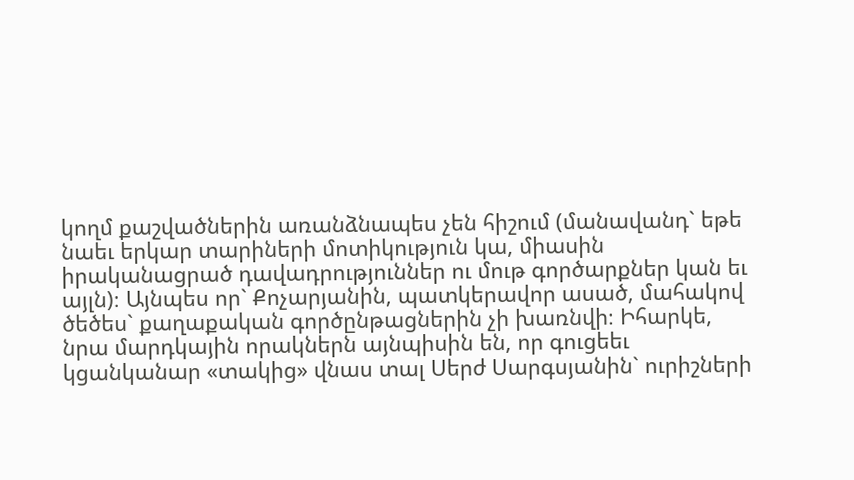կողմ քաշվածներին առանձնապես չեն հիշում (մանավանդ` եթե նաեւ երկար տարիների մոտիկություն կա, միասին իրականացրած դավադրություններ ու մութ գործարքներ կան եւ այլն)։ Այնպես որ` Քոչարյանին, պատկերավոր ասած, մահակով ծեծես` քաղաքական գործընթացներին չի խառնվի։ Իհարկե, նրա մարդկային որակներն այնպիսին են, որ գուցեեւ կցանկանար «տակից» վնաս տալ Սերժ Սարգսյանին` ուրիշների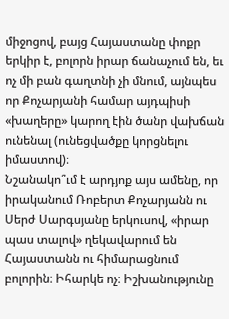միջոցով, բայց Հայաստանը փոքր երկիր է, բոլորն իրար ճանաչում են, եւ ոչ մի բան գաղտնի չի մնում, այնպես որ Քոչարյանի համար այդպիսի «խաղերը» կարող էին ծանր վախճան ունենալ (ունեցվածքը կորցնելու իմաստով)։
Նշանակո՞ւմ է արդյոք այս ամենը, որ իրականում Ռոբերտ Քոչարյանն ու Սերժ Սարգսյանը երկուսով, «իրար պաս տալով» ղեկավարում են Հայաստանն ու հիմարացնում բոլորին։ Իհարկե ոչ։ Իշխանությունը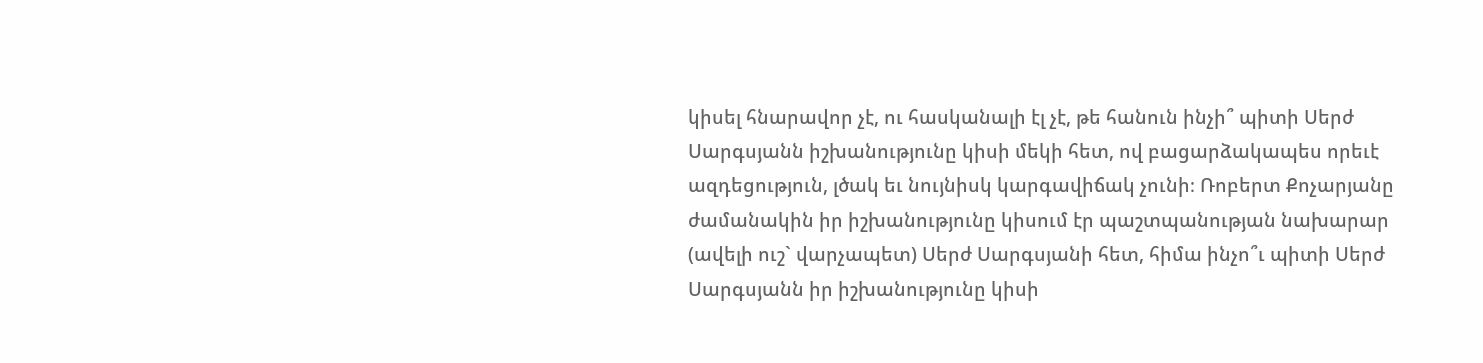կիսել հնարավոր չէ, ու հասկանալի էլ չէ, թե հանուն ինչի՞ պիտի Սերժ Սարգսյանն իշխանությունը կիսի մեկի հետ, ով բացարձակապես որեւէ ազդեցություն, լծակ եւ նույնիսկ կարգավիճակ չունի։ Ռոբերտ Քոչարյանը ժամանակին իր իշխանությունը կիսում էր պաշտպանության նախարար (ավելի ուշ` վարչապետ) Սերժ Սարգսյանի հետ, հիմա ինչո՞ւ պիտի Սերժ Սարգսյանն իր իշխանությունը կիսի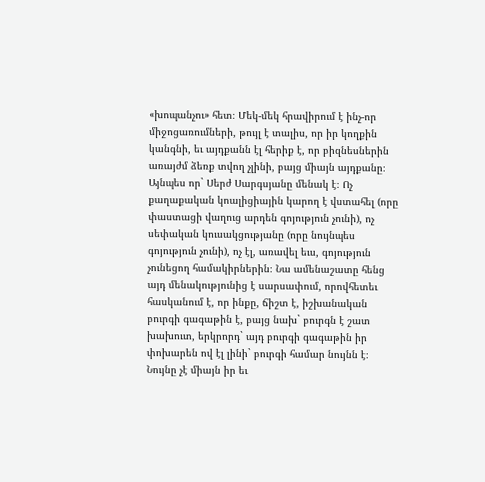«խոպանչու» հետ։ Մեկ-մեկ հրավիրում է ինչ-որ միջոցառումների, թույլ է տալիս, որ իր կողքին կանգնի, եւ այդքանն էլ հերիք է, որ բիզնեսներին առայժմ ձեռք տվող չլինի, բայց միայն այդքանը։
Այնպես որ` Սերժ Սարգսյանը մենակ է։ Ոչ քաղաքական կոալիցիային կարող է վստահել (որը փաստացի վաղուց արդեն գոյություն չունի), ոչ սեփական կուսակցությանը (որը նույնպես գոյություն չունի), ոչ էլ, առավել եւս, գոյություն չունեցող համակիրներին։ Նա ամենաշատը հենց այդ մենակությունից է սարսափում, որովհետեւ հասկանում է, որ ինքը, ճիշտ է, իշխանական բուրգի գագաթին է, բայց նախ` բուրգն է շատ խախուտ, երկրորդ` այդ բուրգի գագաթին իր փոխարեն ով էլ լինի` բուրգի համար նույնն է։ Նույնը չէ միայն իր եւ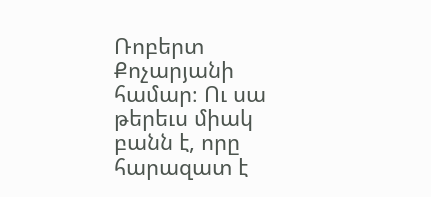Ռոբերտ Քոչարյանի համար։ Ու սա թերեւս միակ բանն է, որը հարազատ է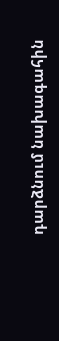դարձնում նախագահին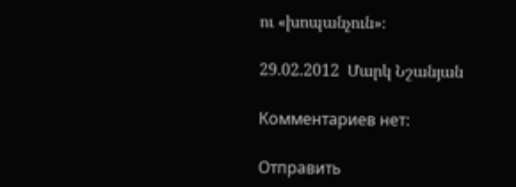ու «խոպանչուն»։

29.02.2012  Մարկ Նշանյան

Комментариев нет:

Отправить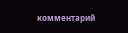комментарий